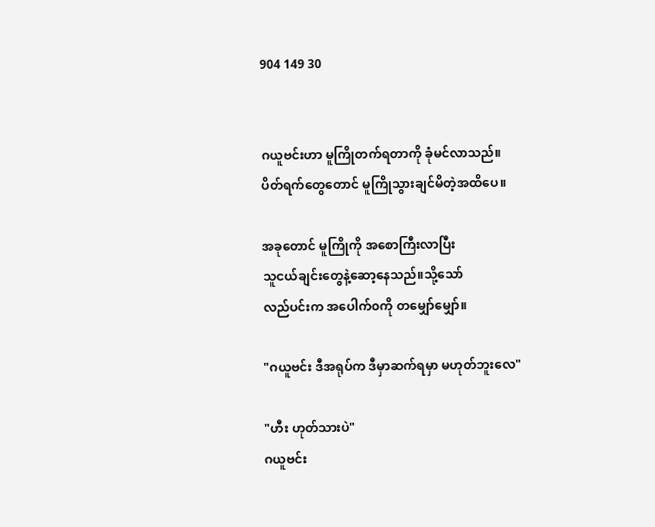904 149 30


ဂယူဗင်းဟာ မူကြိုတက်ရတာကို ခုံမင်လာသည်။
ပိတ်ရက်တွေတောင် မူကြိုသွားချင်မိတဲ့အထိပေ။

အခုတောင် မူကြိုကို အစောကြီးလာပြီး
သူငယ်ချင်းတွေနဲ့ဆော့နေသည်။သို့သော်
လည်ပင်းက အပေါက်၀ကို တမျှော်မျှော်။

"ဂယူဗင်း ဒီအရုပ်က ဒီမှာဆက်ရမှာ မဟုတ်ဘူးလေ"

"ဟီး ဟုတ်သားပဲ"
ဂယူဗင်း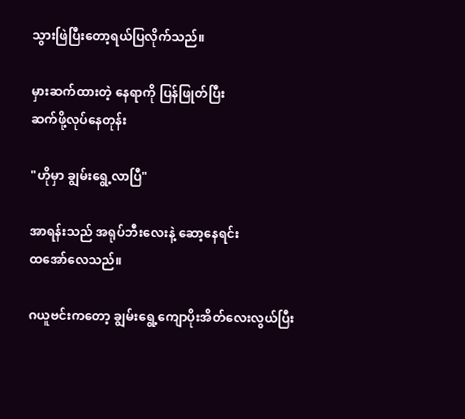သွားဖြဲပြီးတော့ရယ်ပြလိုက်သည်။

မှားဆက်ထားတဲ့ နေရာကို ပြန်ဖြုတ်ပြီး
ဆက်ဖို့လုပ်နေတုန်း

"ဟိုမှာ ချွမ်းရွေ့လာပြီ"

အာရန်းသည် အရုပ်ဘီးလေးနဲ့ ဆော့နေရင်း
ထအော်လေသည်။

ဂယူဗင်းကတော့ ချွမ်းရွေ့ကျောပိုးအိတ်လေးလွယ်ပြီး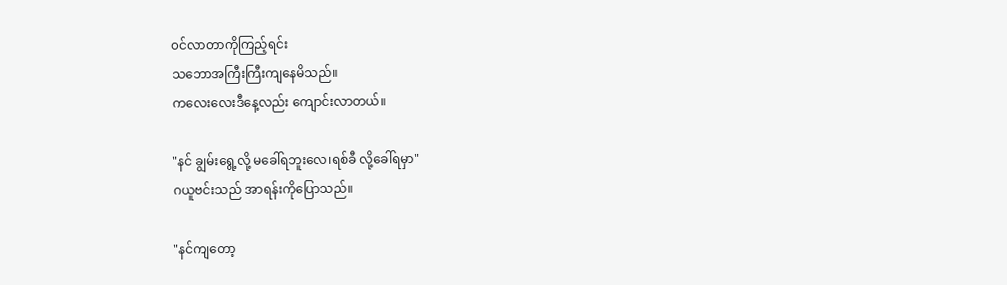၀င်လာတာကိုကြည့်ရင်း
သဘောအကြီးကြီးကျနေမိသည်။
ကလေးလေးဒီနေ့လည်း ကျောင်းလာတယ်။

"နင် ချွမ်းရွေ့လို့ မခေါ်ရဘူးလေ၊ရစ်ခီ လို့ခေါ်ရမှာ"
ဂယူဗင်းသည် အာရန်းကိုပြောသည်။

"နင်ကျတော့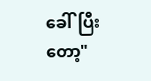ခေါ်ပြီးတော့"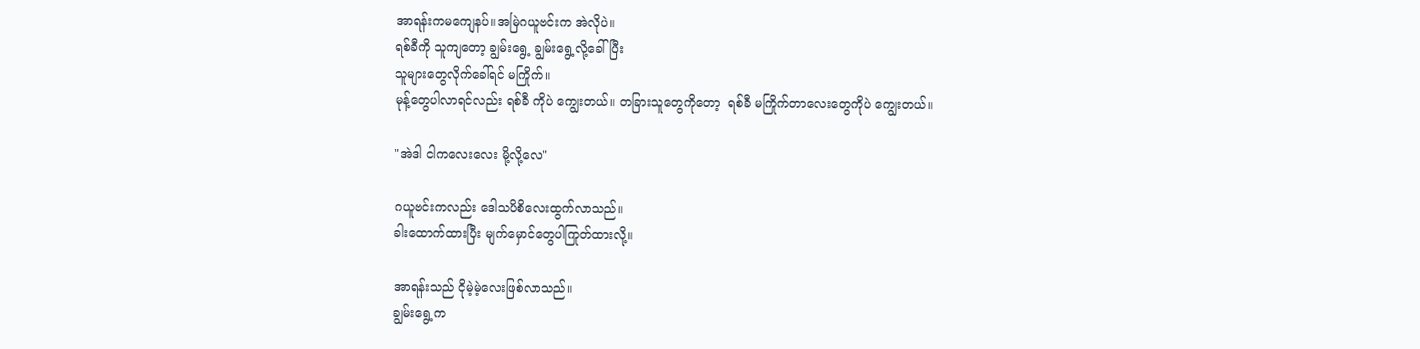အာရန်းကမကျေနပ်။အမြဲဂယူဗင်းက အဲလိုပဲ။
ရစ်ခီကို သူကျတော့ ချွမ်းရွေ့ ချွမ်းရွေ့လို့ခေါ်ပြီး
သူများတွေလိုက်ခေါ်ရင် မကြိုက်။
မုန့်တွေပါလာရင်လည်း ရစ်ခီ ကိုပဲ ကျွေးတယ်။ တခြားသူတွေကိုတော့  ရစ်ခီ မကြိုက်တာလေးတွေကိုပဲ ကျွေးတယ်။

"အဲဒါ ငါကလေးလေး မို့လို့လေ"

ဂယူဗင်းကလည်း ဒေါသပိစိလေးထွက်လာသည်။
ခါးထောက်ထားပြီး မျက်မှောင်တွေပါကြုတ်ထားလို့။

အာရန်းသည် ငိုမဲ့မဲ့လေးဖြစ်လာသည်။
ချွမ်းရွေ့က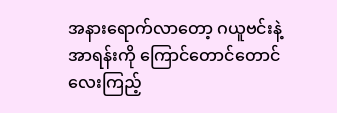အနားရောက်လာတော့ ဂယူဗင်းနဲ့
အာရန်းကို ကြောင်တောင်တောင်လေးကြည့်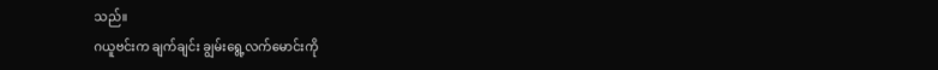သည်။
ဂယူဗင်းက ချက်ချင်း ချွမ်းရွေ့လက်မောင်းကို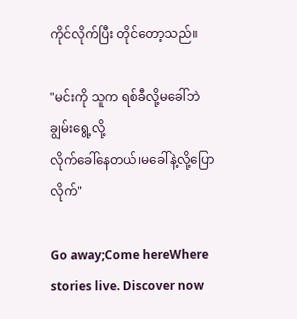ကိုင်လိုက်ပြီး တိုင်တော့သည်။

"မင်းကို သူက ရစ်ခီလို့မခေါ်ဘဲ ချွမ်းရွေ့လို့
လိုက်ခေါ်နေတယ်၊မခေါ်နဲ့လို့ပြောလိုက်"

Go away;Come hereWhere stories live. Discover now